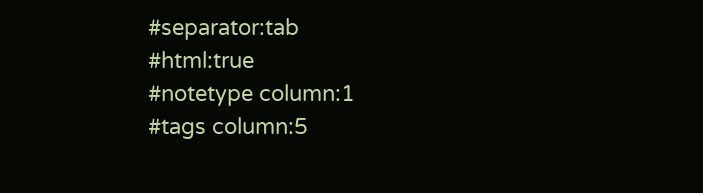#separator:tab
#html:true
#notetype column:1
#tags column:5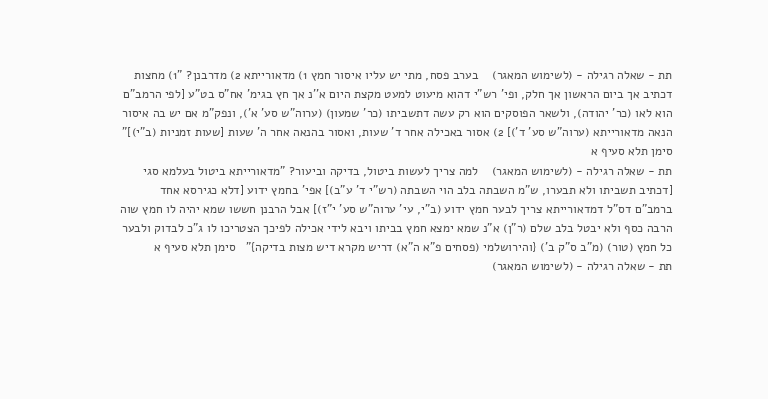תת - שאלה רגילה - (לשימוש המאגר)    בערב פסח, מתי יש עליו איסור חמץ 1) מדאורייתא 2) מדרבנן? "1) מחצות דכתיב אך ביום הראשון אך חלק, ופי' רש"י דהוא מיעוט למעט מקצת היום א''נ אך חץ בגימ' אח"ס בט"ע [לפי הרמב"ם הוא לאו (כר' יהודה), ולשאר הפוסקים הוא רק עשה דתשביתו (כר' שמעון) (ערוה"ש סע' א'), ונפק"מ אם יש בה איסור הנאה מדאורייתא (ערוה"ש סע' ד')] 2) אסור באכילה אחר ד' שעות, ואסור בהנאה אחר ה' שעות [שעות זמניות (ב"י)]" סימן תלא סעיף א
תת - שאלה רגילה - (לשימוש המאגר)    למה צריך לעשות ביטול, בדיקה וביעור? "מדאורייתא ביטול בעלמא סגי [דכתיב תשביתו ולא תבערו, ש"מ השבתה בלב הוי השבתה (רש"י ד' ע"ב)] אפי' בחמץ ידוע [דלא כגירסא אחד ברמב"ם דס"ל דמדאורייתא צריך לבער חמץ ידוע (ב"י, עי' ערוה"ש סע' י"ז)] אבל הרבנן חששו שמא יהיה לו חמץ שוה הרבה כסף ולא יבטל בלב שלם (ר"ן) א"נ שמא ימצא חמץ בביתו ויבא לידי אכילה לפיכך הצטריכו לו ג"כ לבדוק ולבער כל חמץ (טור) (מ"ב ס"ק ב') {והירושלמי (פסחים פ"א ה"א) דריש מקרא דיש מצות בדיקה}"   סימן תלא סעיף א
תת - שאלה רגילה - (לשימוש המאגר)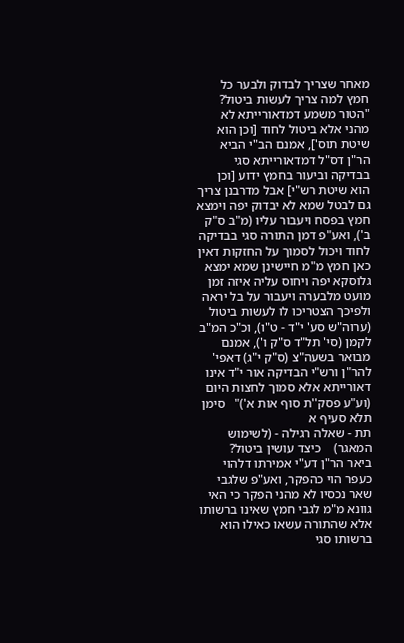מאחר שצריך לבדוק ולבער כל חמץ למה צריך לעשות ביטול? "הטור משמע דמדאורייתא לא מהני אלא ביטול לחוד [וכן הוא שיטת תוס'], אמנם הב"י הביא הר"ן דס"ל דמדאורייתא סגי בבדיקה וביעור בחמץ ידוע [וכן הוא שיטת רש"י] אבל מדרבנן צריך גם לבטל שמא לא יבדוק יפה וימצא חמץ בפסח ויעבור עליו (מ"ב ס"ק ב'), ואע"פ דמן התורה סגי בבדיקה לחוד ויכול לסמוך על החזקות דאין כאן חמץ מ"מ חיישינן שמא ימצא גלוסקא יפה ויחוס עליה איזה זמן מועט מלבערה ויעבור על בל יראה ולפיכך הצטריכו לו לעשות ביטול (ערוה"ש סע' י"ד - ט"ו), וכ"כ המ"ב לקמן (סי' תל"ד ס"ק ו'), אמנם מבואר בשעה"צ (ס"ק י"ג) דאפי' להר"ן ורש"י הבדיקה אור י"ד אינו דאורייתא אלא סמוך לחצות היום (וע"ע פסק''ת סוף אות א')"   סימן תלא סעיף א
תת - שאלה רגילה - (לשימוש המאגר)    כיצד עושין ביטול?   ביאר הר"ן דע"י אמירתו דלהוי כעפר הוי כהפקר, ואע"פ שלגבי שאר נכסיו לא מהני הפקר כי האי גוונא מ"מ לגבי חמץ שאינו ברשותו אלא שהתורה עשאו כאילו הוא ברשותו סגי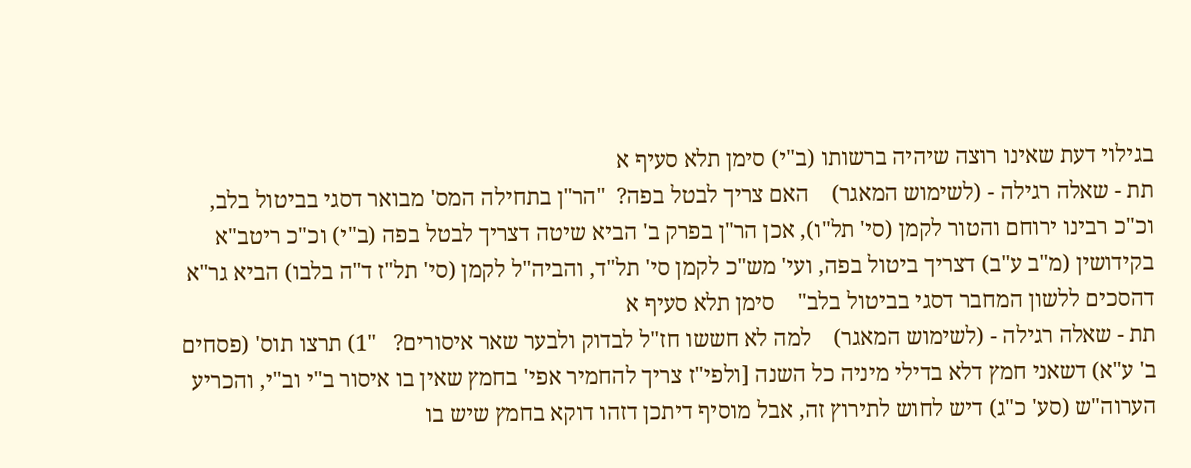בגילוי דעת שאינו רוצה שיהיה ברשותו (ב"י) סימן תלא סעיף א
תת - שאלה רגילה - (לשימוש המאגר)    האם צריך לבטל בפה?  "הר"ן בתחילה המס' מבואר דסגי בביטול בלב, וכ"כ רבינו ירוחם והטור לקמן (סי' תל"ו), אכן הר"ן בפרק ב' הביא שיטה דצריך לבטל בפה (ב"י) וכ"כ ריטב"א בקידושין (מ"ב ע"ב) דצריך ביטול בפה, ועי' מש"כ לקמן סי' תל"ד, והביה"ל לקמן (סי' תל"ז ד"ה בלבו) הביא גר"א דהסכים ללשון המחבר דסגי בביטול בלב"    סימן תלא סעיף א
תת - שאלה רגילה - (לשימוש המאגר)    למה לא חששו חז"ל לבדוק ולבער שאר איסורים?   "1) תרצו תוס' (פסחים ב' ע"א) דשאני חמץ דלא בדילי מיניה כל השנה [ולפי"ז צריך להחמיר אפי' בחמץ שאין בו איסור ב"י וב"י, והכריע הערוה"ש (סע' כ"ג) דיש לחוש לתירוץ זה, אבל מוסיף דיתכן דזהו דוקא בחמץ שיש בו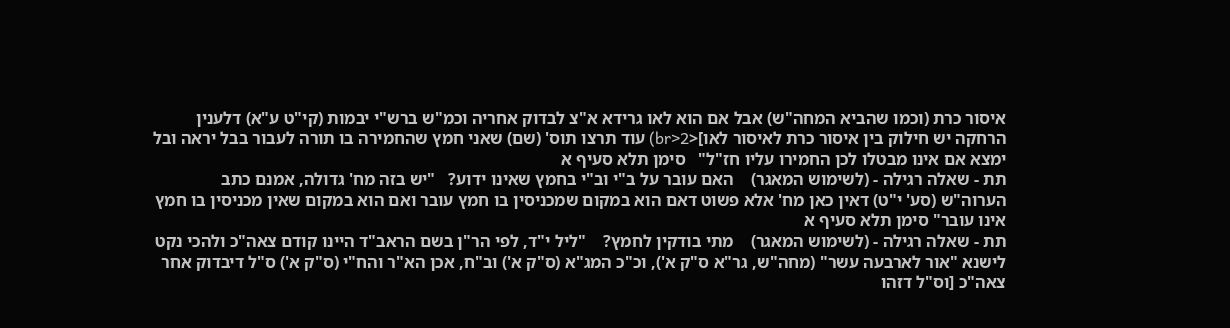איסור כרת (וכמו שהביא המחה"ש) אבל אם הוא לאו גרידא א"צ לבדוק אחריה וכמ"ש ברש"י יבמות (קי"ט ע"א) דלענין הרחקה יש חילוק בין איסור כרת לאיסור לאו]<br>2) עוד תרצו תוס' (שם) שאני חמץ שהחמירה בו תורה לעבור בבל יראה ובל ימצא אם אינו מבטלו לכן החמירו עליו חז"ל"   סימן תלא סעיף א
תת - שאלה רגילה - (לשימוש המאגר)    האם עובר על ב"י וב"י בחמץ שאינו ידוע?   "יש בזה מח' גדולה, אמנם כתב הערוה"ש (סע' י"ט) דאין כאן מח' אלא פשוט דאם הוא במקום שמכניסין בו חמץ עובר ואם הוא במקום שאין מכניסין בו חמץ אינו עובר" סימן תלא סעיף א
תת - שאלה רגילה - (לשימוש המאגר)    מתי בודקין לחמץ?    "ליל י"ד, לפי הר"ן בשם הראב"ד היינו קודם צאה"כ ולהכי נקט לישנא "אור לארבעה עשר" (מחה"ש, גר"א ס"ק א'), וכ"כ המג"א (ס"ק א') וב"ח, אכן הא"ר והח"י (ס"ק א') ס"ל דיבדוק אחר צאה"כ [וס"ל דזהו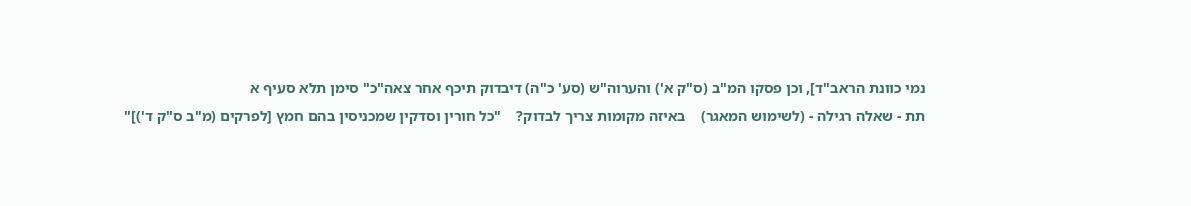נמי כוונת הראב"ד], וכן פסקו המ"ב (ס"ק א') והערוה"ש (סע' כ"ה) דיבדוק תיכף אחר צאה"כ" סימן תלא סעיף א
תת - שאלה רגילה - (לשימוש המאגר)    באיזה מקומות צריך לבדוק?    "כל חורין וסדקין שמכניסין בהם חמץ [לפרקים (מ"ב ס"ק ד')]"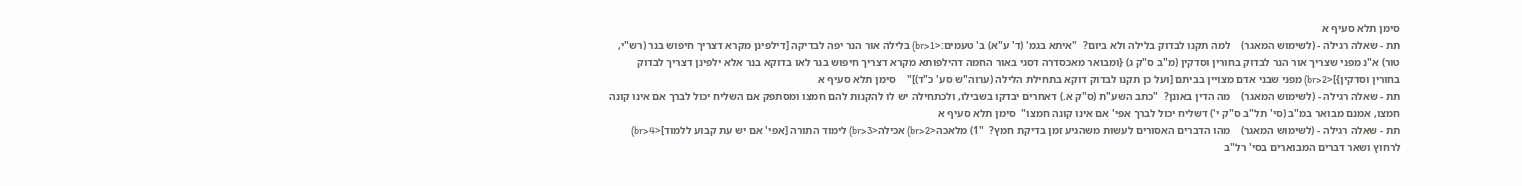סימן תלא סעיף א
תת - שאלה רגילה - (לשימוש המאגר)    למה תקנו לבדוק בלילה ולא ביום?  "איתא בגמ' (ד' ע"א) ב' טעמים:<br>1) בלילה אור הנר יפה לבדיקה [דילפינן מקרא דצריך חיפוש בנר (רש"י, טור) א"נ מפני שצריך אור הנר לבדוק בחורין וסדקין (מ"ב ס"ק ג) {ומבואר מאכסדרה דסגי באור החמה דהילפותא מקרא דצריך חיפוש בנר לאו בדוקא בנר אלא ילפינן דצריך לבדוק בחורין וסדקין}]<br>2) מפני שבני אדם מצויין בביתם [ועל כן תקנו לבדוק דוקא בתחילת הלילה (ערוה"ש סע' כ"ד)]"    סימן תלא סעיף א
תת - שאלה רגילה - (לשימוש המאגר)    מה הדין באונן?  "כתב השע"ת (ס"ק א.) דאחרים יבדקו בשבילו, ולכתחילה יש לו להקנות להם חמצו ומסתפק אם השליח יכול לברך אם אינו קונה חמצו, אמנם מבואר במ"ב (סי' תל"ב ס"ק י') דשליח יכול לברך אפי' אם אינו קונה חמצו"  סימן תלא סעיף א
תת - שאלה רגילה - (לשימוש המאגר)    מהו הדברים האסורים לעשות משהגיע זמן בדיקת חמץ?  "1) מלאכה<br>2) אכילה<br>3) לימוד התורה [אפי' אם יש עת קבוע ללמוד]<br>4) לרחוץ ושאר דברים המבוארים בסי' רל"ב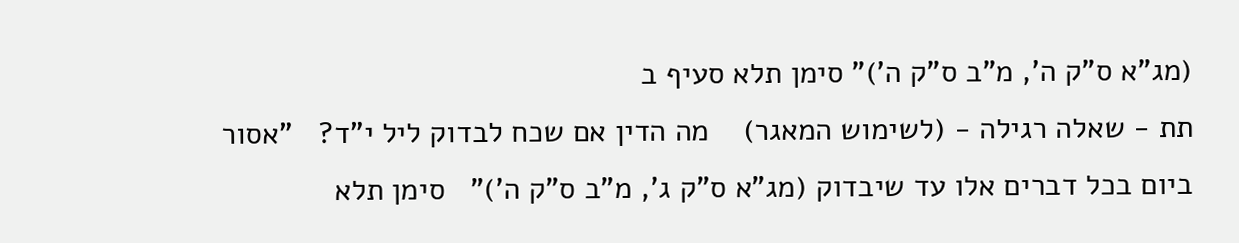(מג"א ס"ק ה', מ"ב ס"ק ה')" סימן תלא סעיף ב
תת - שאלה רגילה - (לשימוש המאגר)    מה הדין אם שכח לבדוק ליל י"ד?   "אסור ביום בכל דברים אלו עד שיבדוק (מג"א ס"ק ג', מ"ב ס"ק ה')"   סימן תלא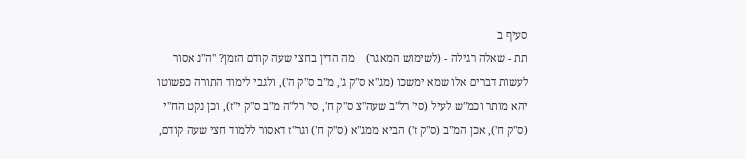סעיף ב
תת - שאלה רגילה - (לשימוש המאגר)    מה הדין בחצי שעה קודם הזמן? "ה"נ אסור לעשות דברים אלו שמא ימשכו (מג"א ס"ק ג', מ"ב ס"ק ה'), ולגבי לימוד התורה כפשוטו יהא מותר וכמ"ש לעיל (סי' רל"ב שעה"צ ס"ק ח', סי' רל"ה מ"ב ס"ק י"ז), וכן נקט הח"י (ס"ק ח'), אכן המ"ב (ס"ק ז') הביא ממג"א (ס"ק ח') וגר"ז דאסור ללמוד חצי שעה קודם,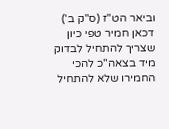וביאר הט"ז (ס"ק ב') דכאן חמיר טפי כיון שצריך להתחיל לבדוק מיד בצאה"כ להכי החמירו שלא להתחיל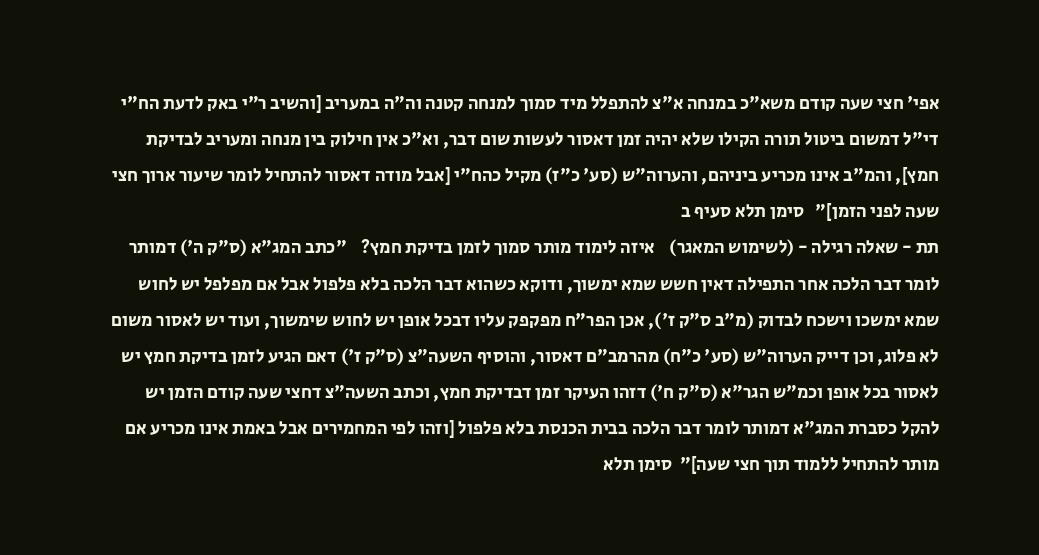אפי' חצי שעה קודם משא"כ במנחה א"צ להתפלל מיד סמוך למנחה קטנה וה"ה במעריב [והשיב ר"י באק לדעת הח"י די"ל דמשום ביטול תורה הקילו שלא יהיה זמן דאסור לעשות שום דבר, וא"כ אין חילוק בין מנחה ומעריב לבדיקת חמץ], והמ"ב אינו מכריע ביניהם, והערוה"ש (סע' כ"ז) מקיל כהח"י [אבל מודה דאסור להתחיל לומר שיעור ארוך חצי שעה לפני הזמן]"   סימן תלא סעיף ב
תת - שאלה רגילה - (לשימוש המאגר)    איזה לימוד מותר סמוך לזמן בדיקת חמץ?    "כתב המג"א (ס"ק ה') דמותר לומר דבר הלכה אחר התפילה דאין חשש שמא ימשוך, ודוקא כשהוא דבר הלכה בלא פלפול אבל אם מפלפל יש לחוש שמא ימשכו וישכח לבדוק (מ"ב ס"ק ז'), אכן הפר"ח מפקפק עליו דבכל אופן יש לחוש שימשוך, ועוד יש לאסור משום לא פלוג, וכן דייק הערוה"ש (סע' כ"ח) מהרמב"ם דאסור, והוסיף השעה"צ (ס"ק ז') דאם הגיע לזמן בדיקת חמץ יש לאסור בכל אופן וכמ"ש הגר"א (ס"ק ח') דזהו העיקר זמן דבדיקת חמץ, וכתב השעה"צ דחצי שעה קודם הזמן יש להקל כסברת המג"א דמותר לומר דבר הלכה בבית הכנסת בלא פלפול [וזהו לפי המחמירים אבל באמת אינו מכריע אם מותר להתחיל ללמוד תוך חצי שעה]"  סימן תלא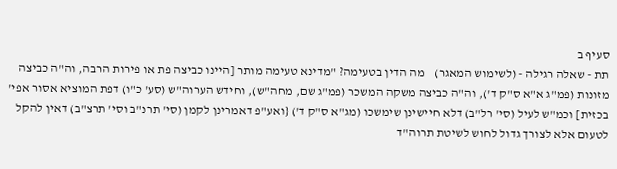סעיף ב
תת - שאלה רגילה - (לשימוש המאגר)    מה הדין בטעימה? "מדינא טעימה מותר [היינו כביצה פת או פירות הרבה, וה"ה כביצה מזונות (פמ"ג א"א ס"ק ד'), וה"ה כביצה משקה המשכר (פמ"ג שם, מחה"ש), וחידש הערוה"ש (סע' כ"ו) דפת המוציא אסור אפי' בכזית] וכמ"ש לעיל (סי' רל"ב) דלא חיישינן שימשכו (מג"א ס"ק ד') {ואע"פ דאמרינן לקמן (סי' תרנ"ב וסי' תרצ"ב) דאין להקל לטעום אלא לצורך גדול לחוש לשיטת תרוה"ד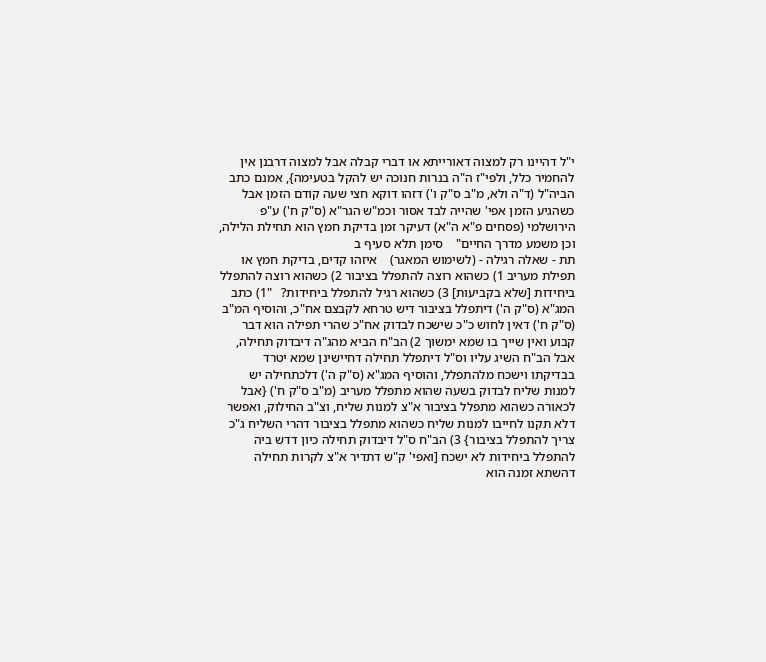י"ל דהיינו רק למצוה דאורייתא או דברי קבלה אבל למצוה דרבנן אין להחמיר כלל, ולפי"ז ה"ה בנרות חנוכה יש להקל בטעימה}, אמנם כתב הביה"ל (ד"ה ולא, מ"ב ס"ק ו') דזהו דוקא חצי שעה קודם הזמן אבל כשהגיע הזמן אפי' שהייה לבד אסור וכמ"ש הגר"א (ס"ק ח') ע"פ הירושלמי (פסחים פ"א ה"א) דעיקר זמן בדיקת חמץ הוא תחילת הלילה, וכן משמע מדרך החיים"    סימן תלא סעיף ב
תת - שאלה רגילה - (לשימוש המאגר)    איזהו קדים, בדיקת חמץ או תפילת מעריב 1) כשהוא רוצה להתפלל בציבור 2) כשהוא רוצה להתפלל ביחידות [שלא בקביעות] 3) כשהוא רגיל להתפלל ביחידות?   "1) כתב המג"א (ס"ק ה') דיתפלל בציבור דיש טרחא לקבצם אח"כ, והוסיף המ"ב (ס"ק ח') דאין לחוש כ"כ שישכח לבדוק אח"כ שהרי תפילה הוא דבר קבוע ואין שייך בו שמא ימשוך 2) הב"ח הביא מהג"ה דיבדוק תחילה, אבל הב"ח השיג עליו וס"ל דיתפלל תחילה דחיישינן שמא יטרד בבדיקתו וישכח מלהתפלל, והוסיף המג"א (ס"ק ה') דלכתחילה יש למנות שליח לבדוק בשעה שהוא מתפלל מעריב (מ"ב ס"ק ח') {אבל לכאורה כשהוא מתפלל בציבור א"צ למנות שליח, וצ"ב החילוק, ואפשר דלא תקנו לחייבו למנות שליח כשהוא מתפלל בציבור דהרי השליח ג"כ צריך להתפלל בציבור} 3) הב"ח ס"ל דיבדוק תחילה כיון דדש ביה להתפלל ביחידות לא ישכח [ואפי' ק"ש דתדיר א"צ לקרות תחילה דהשתא זמנה הוא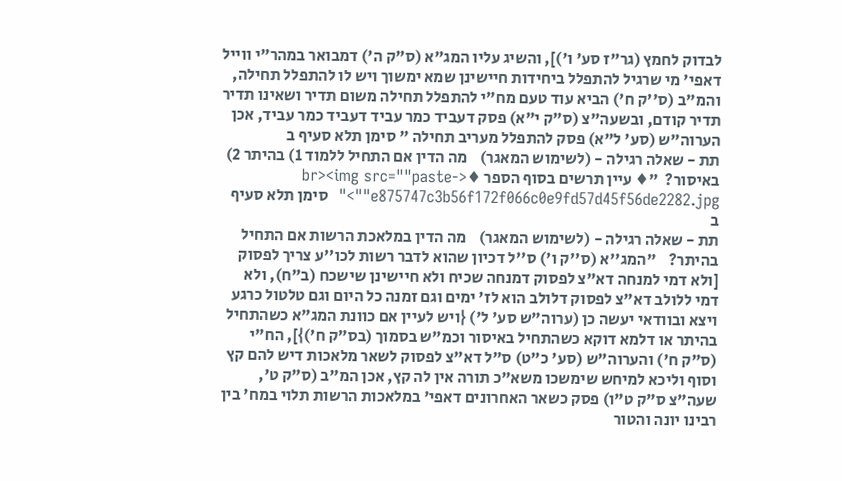לבדוק לחמץ (גר"ז סע' ו')], והשיג עליו המג"א (ס"ק ה') דמבואר במהר"י ווייל דאפי' מי שרגיל להתפלל ביחידות חיישינן שמא ימשוך ויש לו להתפלל תחילה, והמ"ב (ס''ק ח') הביא עוד טעם מח"י להתפלל תחילה משום תדיר ושאינו תדיר תדיר קודם, ובשעה"צ (ס"ק י"א) פסק דעביד כמר עביד דעביד כמר עביד, אכן הערוה"ש (סע' ל"א) פסק להתפלל מעריב תחילה " סימן תלא סעיף ב
תת - שאלה רגילה - (לשימוש המאגר)    מה הדין אם התחיל ללמוד 1) בהיתר 2) באיסור?  "♦ עיין תרשים בסוף הספר ♦<br><img src=""paste-e875747c3b56f172f066c0e9fd57d45f56de2282.jpg"">"  סימן תלא סעיף ב
תת - שאלה רגילה - (לשימוש המאגר)    מה הדין במלאכת הרשות אם התחיל בהיתר?    "המג''א (ס''ק ו') ס''ל דכיון שהוא לדבר רשות לכו''ע צריך לפסוק [ולא דמי למנחה דא"צ לפסוק דמנחה שכיח ולא חיישינן שישכח (ב"ח), ולא דמי ללולב דא"צ לפסוק דלולב הוא לז' ימים וגם זמנה כל היום וגם טלטול כרגע ויצא ובוודאי יעשה כן (ערוה"ש סע' ל') {ויש לעיין אם כוונת המג"א כשהתחיל בהיתר או דלמא דוקא כשהתחיל באיסור וכמ"ש בסמוך (בס"ק ח')}], הח"י (ס"ק ח') והערוה"ש (סע' כ"ט) ס"ל דא"צ לפסוק לשאר מלאכות דיש להם קץ וסוף וליכא למיחש שימשכו משא"כ תורה אין לה קץ, אכן המ"ב (ס"ק ט', שעה"צ ס"ק ט"ו) פסק כשאר האחרונים דאפי' במלאכות הרשות תלוי במח' בין רבינו יונה והטור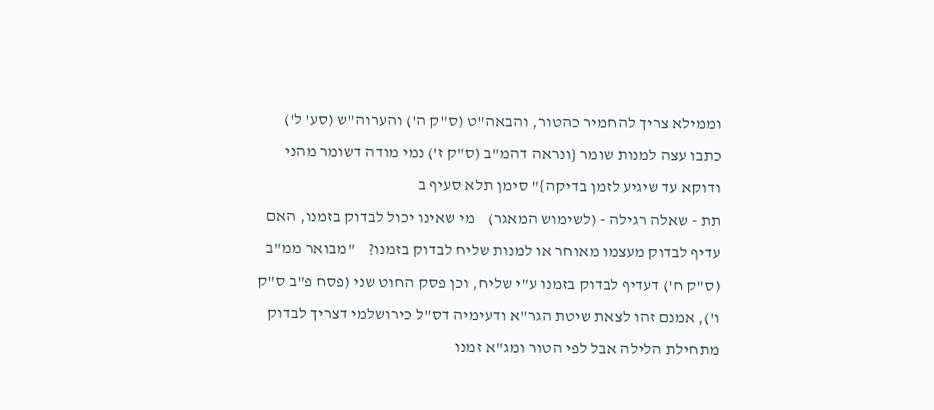וממילא צריך להחמיר כהטור, והבאה"ט (ס"ק ה') והערוה"ש (סע' ל') כתבו עצה למנות שומר {ונראה דהמ"ב (ס"ק ז') נמי מודה דשומר מהני ודוקא עד שיגיע לזמן בדיקה}" סימן תלא סעיף ב
תת - שאלה רגילה - (לשימוש המאגר)    מי שאינו יכול לבדוק בזמנו, האם עדיף לבדוק מעצמו מאוחר או למנות שליח לבדוק בזמנו?    "מבואר ממ"ב (ס"ק ח') דעדיף לבדוק בזמנו ע"י שליח, וכן פסק החוט שני (פסח פ"ב ס"ק ו'), אמנם זהו לצאת שיטת הגר"א ודעימיה דס"ל כירושלמי דצריך לבדוק מתחילת הלילה אבל לפי הטור ומג"א זמנו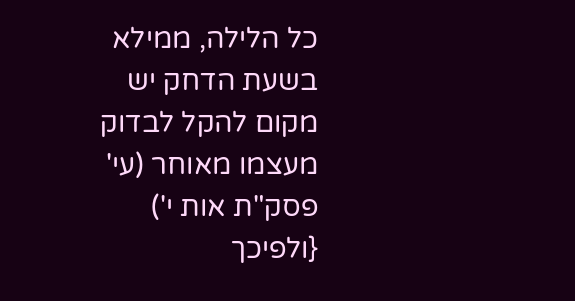כל הלילה, ממילא בשעת הדחק יש מקום להקל לבדוק מעצמו מאוחר (עי' פסק"ת אות י') {ולפיכך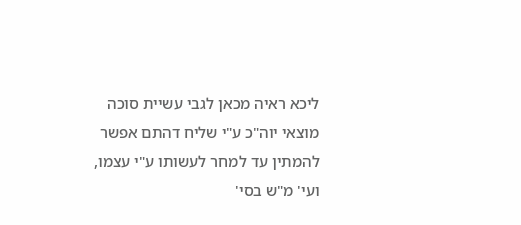ליכא ראיה מכאן לגבי עשיית סוכה מוצאי יוה"כ ע"י שליח דהתם אפשר להמתין עד למחר לעשותו ע"י עצמו, ועי' מ"ש בסי'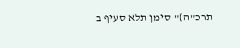תרכ"ה}" סימן תלא סעיף ב